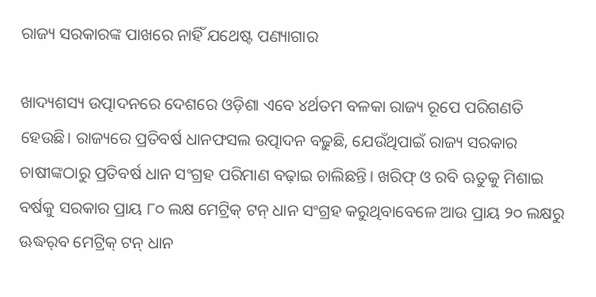ରାଜ୍ୟ ସରକାରଙ୍କ ପାଖରେ ନାହିଁ ଯଥେଷ୍ଟ ପଣ୍ୟାଗାର

ଖାଦ୍ୟଶସ୍ୟ ଉତ୍ପାଦନରେ ଦେଶରେ ଓଡ଼ିଶା ଏବେ ୪ର୍ଥତମ ବଳକା ରାଜ୍ୟ ରୂପେ ପରିଗଣତି ହେଉଛି। ରାଜ୍ୟରେ ପ୍ରତିବର୍ଷ ଧାନଫସଲ ଉତ୍ପାଦନ ବଢ଼ୁଛି, ଯେଉଁଥିପାଇଁ ରାଜ୍ୟ ସରକାର ଚାଷୀଙ୍କଠାରୁ ପ୍ରତିବର୍ଷ ଧାନ ସଂଗ୍ରହ ପରିମାଣ ବଢ଼ାଇ ଚାଲିଛନ୍ତି। ଖରିଫ୍‌ ଓ ରବି ଋତୁକୁ ମିଶାଇ ବର୍ଷକୁ ସରକାର ପ୍ରାୟ ୮୦ ଲକ୍ଷ ମେଟ୍ରିକ୍‌ ଟନ୍‌ ଧାନ ସଂଗ୍ରହ କରୁଥିବାବେଳେ ଆଉ ପ୍ରାୟ ୨୦ ଲକ୍ଷରୁ ଊଦ୍ଧର୍‌ବ ମେଟ୍ରିକ୍‌ ଟନ୍‌ ଧାନ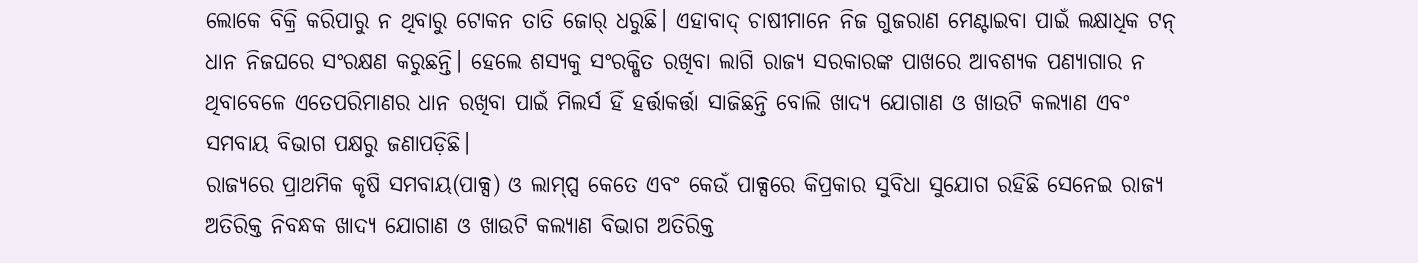ଲୋକେ ବିକ୍ରି କରିପାରୁ ନ ଥିବାରୁ ଟୋକନ ତାତି ଜୋର୍‌ ଧରୁଛି। ଏହାବାଦ୍‌ ଚାଷୀମାନେ ନିଜ ଗୁଜରାଣ ମେଣ୍ଟାଇବା ପାଇଁ ଲକ୍ଷାଧିକ ଟନ୍‌ ଧାନ ନିଜଘରେ ସଂରକ୍ଷଣ କରୁଛନ୍ତି। ହେଲେ ଶସ୍ୟକୁ ସଂରକ୍ଷିତ ରଖିବା ଲାଗି ରାଜ୍ୟ ସରକାରଙ୍କ ପାଖରେ ଆବଶ୍ୟକ ପଣ୍ୟାଗାର ନ ଥିବାବେଳେ ଏତେପରିମାଣର ଧାନ ରଖିବା ପାଇଁ ମିଲର୍ସ ହିଁ ହର୍ତ୍ତାକର୍ତ୍ତା ସାଜିଛନ୍ତି ବୋଲି ଖାଦ୍ୟ ଯୋଗାଣ ଓ ଖାଉଟି କଲ୍ୟାଣ ଏବଂ ସମବାୟ ବିଭାଗ ପକ୍ଷରୁ ଜଣାପଡ଼ିଛି।
ରାଜ୍ୟରେ ପ୍ରାଥମିକ କୃଷି ସମବାୟ(ପାକ୍ସ) ଓ ଲାମ୍ପ୍ସ କେତେ ଏବଂ କେଉଁ ପାକ୍ସରେ କିପ୍ରକାର ସୁବିଧା ସୁଯୋଗ ରହିଛି ସେନେଇ ରାଜ୍ୟ ଅତିରିକ୍ତ ନିବନ୍ଧକ ଖାଦ୍ୟ ଯୋଗାଣ ଓ ଖାଉଟି କଲ୍ୟାଣ ବିଭାଗ ଅତିରିକ୍ତ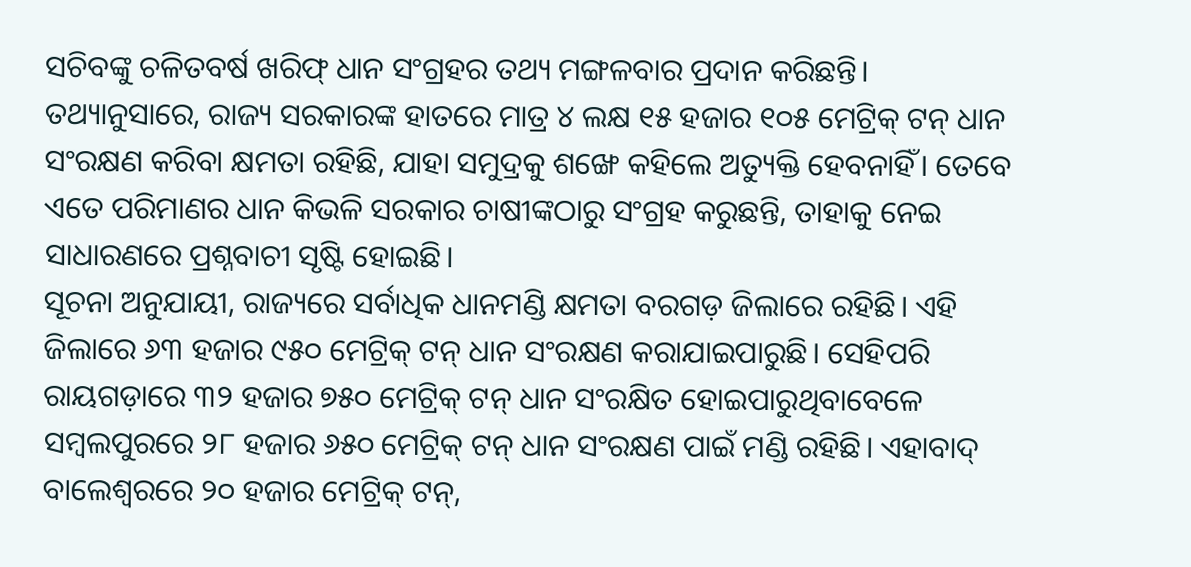ସଚିବଙ୍କୁ ଚଳିତବର୍ଷ ଖରିଫ୍‌ ଧାନ ସଂଗ୍ରହର ତଥ୍ୟ ମଙ୍ଗଳବାର ପ୍ରଦାନ କରିଛନ୍ତି। ତଥ୍ୟାନୁସାରେ, ରାଜ୍ୟ ସରକାରଙ୍କ ହାତରେ ମାତ୍ର ୪ ଲକ୍ଷ ୧୫ ହଜାର ୧୦୫ ମେଟ୍ରିକ୍‌ ଟନ୍‌ ଧାନ ସଂରକ୍ଷଣ କରିବା କ୍ଷମତା ରହିଛି, ଯାହା ସମୁଦ୍ରକୁ ଶଙ୍ଖେ କହିଲେ ଅତ୍ୟୁକ୍ତି ହେବନାହିଁ। ତେବେ ଏତେ ପରିମାଣର ଧାନ କିଭଳି ସରକାର ଚାଷୀଙ୍କଠାରୁ ସଂଗ୍ରହ କରୁଛନ୍ତି, ତାହାକୁ ନେଇ ସାଧାରଣରେ ପ୍ରଶ୍ନବାଚୀ ସୃଷ୍ଟି ହୋଇଛି।
ସୂଚନା ଅନୁଯାୟୀ, ରାଜ୍ୟରେ ସର୍ବାଧିକ ଧାନମଣ୍ଡି କ୍ଷମତା ବରଗଡ଼ ଜିଲାରେ ରହିଛି। ଏହି ଜିଲାରେ ୬୩ ହଜାର ୯୫୦ ମେଟ୍ରିକ୍‌ ଟନ୍‌ ଧାନ ସଂରକ୍ଷଣ କରାଯାଇପାରୁଛି। ସେହିପରି ରାୟଗଡ଼ାରେ ୩୨ ହଜାର ୭୫୦ ମେଟ୍ରିକ୍‌ ଟନ୍‌ ଧାନ ସଂରକ୍ଷିତ ହୋଇପାରୁଥିବାବେଳେ ସମ୍ବଲପୁରରେ ୨୮ ହଜାର ୬୫୦ ମେଟ୍ରିକ୍‌ ଟନ୍‌ ଧାନ ସଂରକ୍ଷଣ ପାଇଁ ମଣ୍ଡି ରହିଛି। ଏହାବାଦ୍‌ ବାଲେଶ୍ୱରରେ ୨୦ ହଜାର ମେଟ୍ରିକ୍‌ ଟନ୍‌,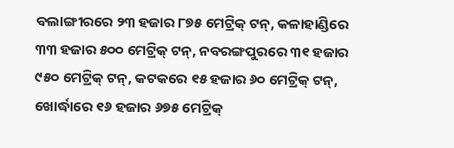ବଲାଙ୍ଗୀରରେ ୨୩ ହଜାର ୮୭୫ ମେଟ୍ରିକ୍‌ ଟନ୍‌, କଳାହାଣ୍ଡିରେ ୩୩ ହଜାର ୫୦୦ ମେଟ୍ରିକ୍‌ ଟନ୍‌, ନବରଙ୍ଗପୁରରେ ୩୧ ହଜାର ୯୫୦ ମେଟ୍ରିକ୍‌ ଟନ୍‌, କଟକରେ ୧୫ ହଜାର ୬୦ ମେଟ୍ରିକ୍‌ ଟନ୍‌, ଖୋର୍ଦ୍ଧାରେ ୧୬ ହଜାର ୬୭୫ ମେଟ୍ରିକ୍‌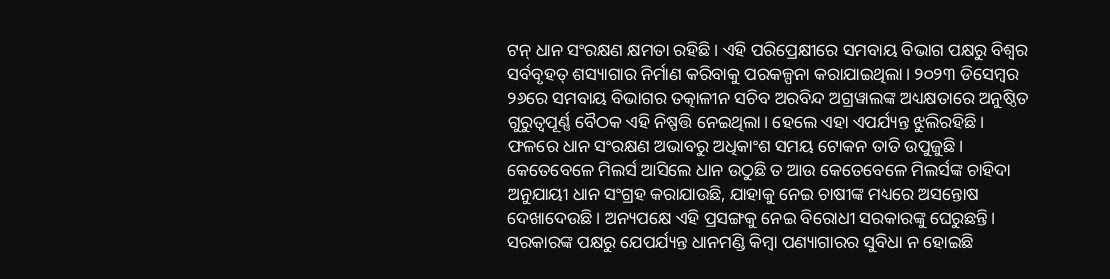ଟନ୍‌ ଧାନ ସଂରକ୍ଷଣ କ୍ଷମତା ରହିଛି। ଏହି ପରିପ୍ରେକ୍ଷୀରେ ସମବାୟ ବିଭାଗ ପକ୍ଷରୁ ବିଶ୍ବର ସର୍ବବୃହତ୍‌ ଶସ୍ୟାଗାର ନିର୍ମାଣ କରିବାକୁ ପରକଳ୍ପନା କରାଯାଇଥିଲା। ୨୦୨୩ ଡିସେମ୍ବର ୨୬ରେ ସମବାୟ ବିଭାଗର ତତ୍କାଳୀନ ସଚିବ ଅରବିନ୍ଦ ଅଗ୍ରୱାଲଙ୍କ ଅଧ୍ୟକ୍ଷତାରେ ଅନୁଷ୍ଠିତ ଗୁରୁତ୍ୱପୂର୍ଣ୍ଣ ବୈଠକ ଏହି ନିଷ୍ପତ୍ତି ନେଇଥିଲା। ହେଲେ ଏହା ଏପର୍ଯ୍ୟନ୍ତ ଝୁଲିରହିଛି। ଫଳରେ ଧାନ ସଂରକ୍ଷଣ ଅଭାବରୁ ଅଧିକାଂଶ ସମୟ ଟୋକନ ତାତି ଉପୁଜୁଛି। କେତେବେଳେ ମିଲର୍ସ ଆସିଲେ ଧାନ ଉଠୁଛି ତ ଆଉ କେତେବେଳେ ମିଲର୍ସଙ୍କ ଚାହିଦା ଅନୁଯାୟୀ ଧାନ ସଂଗ୍ରହ କରାଯାଉଛି, ଯାହାକୁ ନେଇ ଚାଷୀଙ୍କ ମଧ୍ୟରେ ଅସନ୍ତୋଷ ଦେଖାଦେଉଛି। ଅନ୍ୟପକ୍ଷେ ଏହି ପ୍ରସଙ୍ଗକୁ ନେଇ ବିରୋଧୀ ସରକାରଙ୍କୁ ଘେରୁଛନ୍ତି। ସରକାରଙ୍କ ପକ୍ଷରୁ ଯେପର୍ଯ୍ୟନ୍ତ ଧାନମଣ୍ଡି କିମ୍ବା ପଣ୍ୟାଗାରର ସୁବିଧା ନ ହୋଇଛି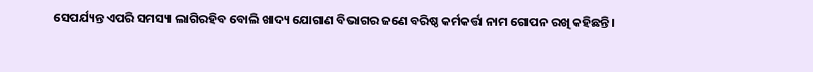ସେପର୍ଯ୍ୟନ୍ତ ଏପରି ସମସ୍ୟା ଲାଗିରହିବ ବୋଲି ଖାଦ୍ୟ ଯୋଗାଣ ବିଭାଗର ଜଣେ ବରିଷ୍ଠ କର୍ମକର୍ତ୍ତା ନାମ ଗୋପନ ରଖି କହିଛନ୍ତି।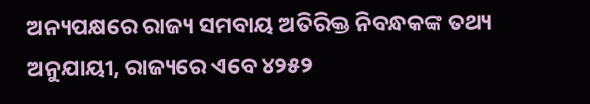ଅନ୍ୟପକ୍ଷରେ ରାଜ୍ୟ ସମବାୟ ଅତିରିକ୍ତ ନିବନ୍ଧକଙ୍କ ତଥ୍ୟ ଅନୁଯାୟୀ, ରାଜ୍ୟରେ ଏବେ ୪୨୫୨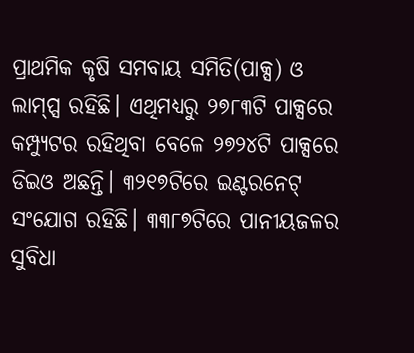ପ୍ରାଥମିକ କୃଷି ସମବାୟ ସମିତି(ପାକ୍ସ) ଓ ଲାମ୍ପ୍ସ ରହିଛି। ଏଥିମଧ୍ୟରୁ ୨୭୮୩ଟି ପାକ୍ସରେ କମ୍ପ୍ୟୁଟର ରହିଥିବା ବେଳେ ୨୭୨୪ଟି ପାକ୍ସରେ ଡିଇଓ ଅଛନ୍ତି। ୩୨୧୭ଟିରେ ଇଣ୍ଟରନେଟ୍‌ ସଂଯୋଗ ରହିଛି। ୩୩୮୭ଟିରେ ପାନୀୟଜଳର ସୁବିଧା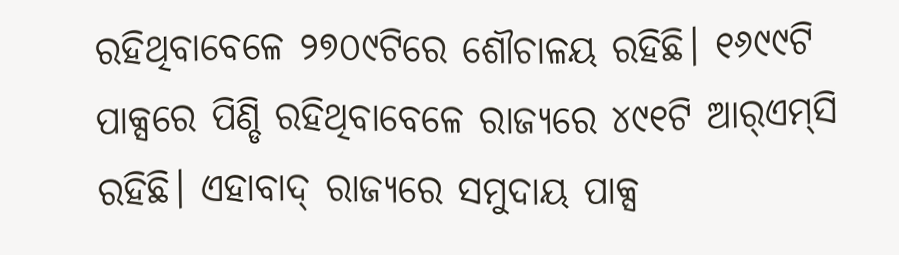ରହିଥିବାବେଳେ ୨୭୦୯ଟିରେ ଶୌଚାଳୟ ରହିଛି। ୧୬୯୯ଟି ପାକ୍ସରେ ପିଣ୍ଡି ରହିଥିବାବେଳେ ରାଜ୍ୟରେ ୪୯୧ଟି ଆର୍‌ଏମ୍‌ସି ରହିଛି। ଏହାବାଦ୍‌ ରାଜ୍ୟରେ ସମୁଦାୟ ପାକ୍ସ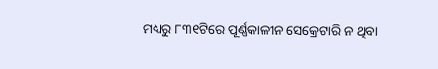ମଧ୍ୟରୁ ୮୩୧ଟିରେ ପୂର୍ଣ୍ଣକାଳୀନ ସେକ୍ରେଟାରି ନ ଥିବା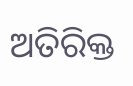ଅତିରିକ୍ତ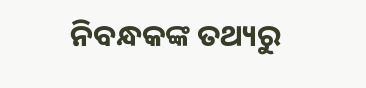ନିବନ୍ଧକଙ୍କ ତଥ୍ୟରୁ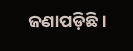ଜଣାପଡ଼ିଛି।